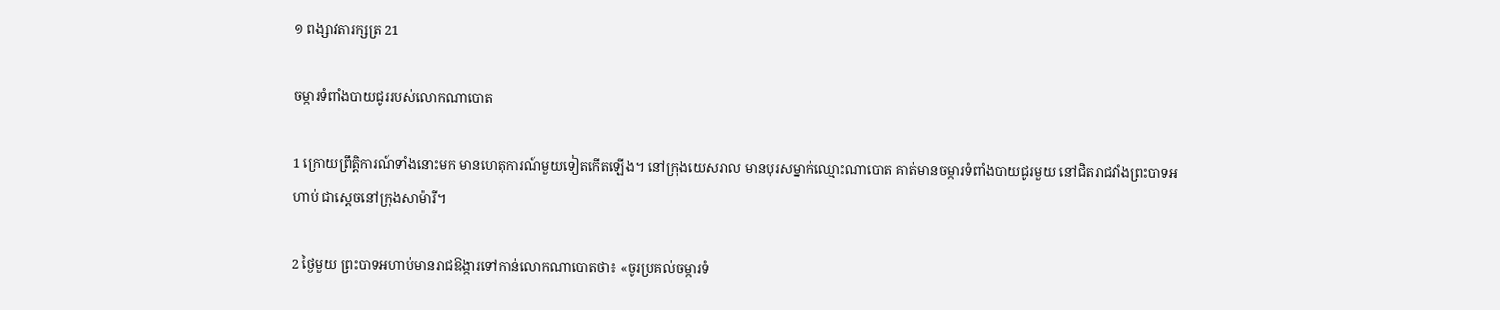១ ពង្សា‌វតារ‌ក្សត្រ 21

ចម្ការទំពាំង‌បាយជូររបស់លោកណា‌បោត

1 ក្រោយព្រឹត្តិ‌ការណ៍ទាំងនោះមក មានហេតុ‌ការណ៍មួយទៀតកើតឡើង។ នៅក្រុងយេសរាល មានបុរសម្នាក់ឈ្មោះណា‌បោត គាត់មានចម្ការទំពាំងបាយ‌ជូរមួយ នៅជិតរាជ‌វាំងព្រះ‌បាទអហាប់ ជាស្ដេចនៅក្រុងសាម៉ារី។

2 ថ្ងៃមួយ ព្រះ‌បាទអហាប់មានរាជ‌ឱង្ការទៅកាន់លោកណា‌បោតថា៖ «ចូរប្រគល់ចម្ការទំ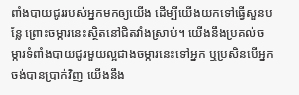ពាំង‌បាយជូររបស់អ្នកមកឲ្យយើង ដើម្បីយើងយកទៅធ្វើសួនបន្លែ ព្រោះចម្ការនេះស្ថិតនៅជិតវាំងស្រាប់។ យើងនឹងប្រគល់ចម្ការទំពាំង‌បាយជូរមួយល្អជាងចម្ការនេះទៅអ្នក ឬប្រសិនបើអ្នកចង់បានប្រាក់វិញ យើងនឹង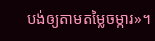បង់ឲ្យតាមតម្លៃចម្ការ»។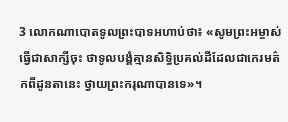3 លោកណា‌បោតទូលព្រះ‌បាទអហាប់ថា៖ «សូមព្រះ‌អម្ចាស់ធ្វើជាសាក្សីចុះ ថាទូលបង្គំគ្មានសិទ្ធិប្រគល់ដីដែលជាកេរ‌មត៌កពីដូនតានេះ ថ្វាយព្រះ‌ករុណាបានទេ»។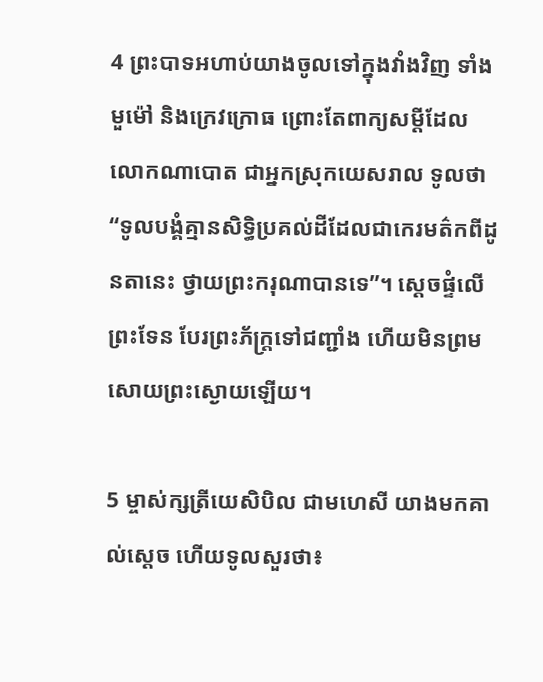4 ព្រះ‌បាទអហាប់យាងចូលទៅក្នុងវាំងវិញ ទាំងមួម៉ៅ និងក្រេវ‌ក្រោធ ព្រោះតែពាក្យសម្ដីដែលលោកណា‌បោត ជាអ្នកស្រុកយេសរាល ទូលថា “ទូលបង្គំគ្មានសិទ្ធិប្រគល់ដីដែលជាកេរ‌មត៌កពីដូនតានេះ ថ្វាយព្រះ‌ករុណាបានទេ”។ ស្ដេចផ្ទំលើព្រះទែន បែរព្រះ‌ភ័ក្ត្រទៅជញ្ជាំង ហើយមិនព្រមសោយព្រះ‌ស្ងោយឡើយ។

5 ម្ចាស់ក្សត្រីយេសិ‌បិល ជាមហេសី យាងមកគាល់ស្ដេច ហើយទូលសួរថា៖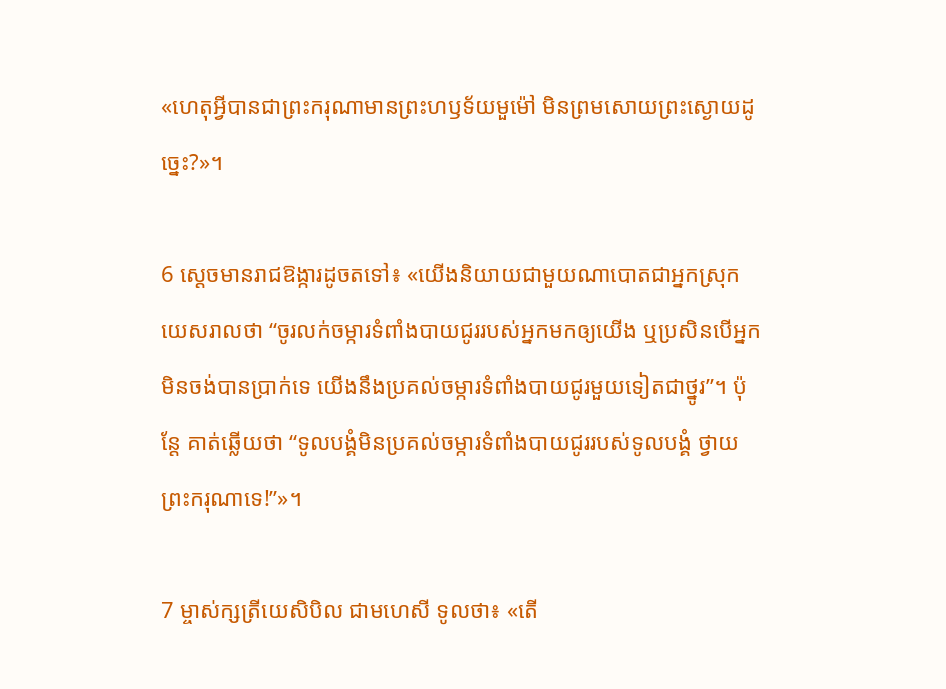«ហេតុអ្វីបានជាព្រះ‌ករុណាមានព្រះ‌ហឫទ័យមួម៉ៅ មិនព្រមសោយព្រះ‌ស្ងោយដូច្នេះ?»។

6 ស្ដេចមានរាជ‌ឱង្ការដូចតទៅ៖ «យើងនិយាយជាមួយណា‌បោតជាអ្នកស្រុកយេសរាលថា “ចូរលក់ចម្ការទំពាំង‌បាយជូររបស់អ្នកមកឲ្យយើង ឬប្រសិនបើអ្នកមិនចង់បានប្រាក់ទេ យើងនឹងប្រគល់ចម្ការទំពាំង‌បាយជូរមួយទៀតជាថ្នូរ”។ ប៉ុន្តែ គាត់ឆ្លើយថា “ទូលបង្គំមិនប្រគល់ចម្ការទំពាំង‌បាយជូររបស់ទូលបង្គំ ថ្វាយព្រះ‌ករុណាទេ!”»។

7 ម្ចាស់ក្សត្រីយេសិ‌បិល ជាមហេសី ទូលថា៖ «តើ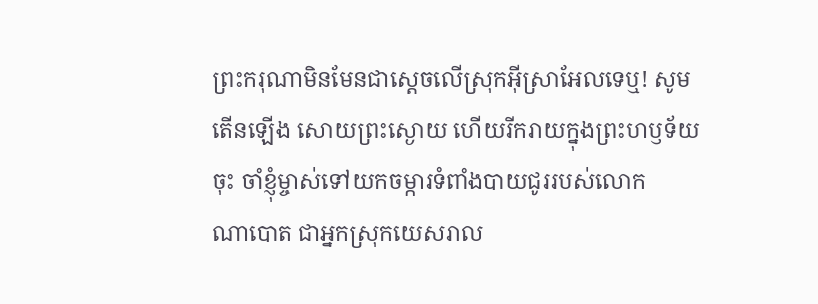ព្រះ‌ករុណាមិនមែនជាស្ដេចលើស្រុកអ៊ីស្រា‌អែលទេឬ! សូមតើនឡើង សោយព្រះ‌ស្ងោយ ហើយរីក‌រាយក្នុងព្រះ‌ហឫទ័យចុះ ចាំខ្ញុំម្ចាស់ទៅយកចម្ការទំពាំង‌បាយជូររបស់លោកណា‌បោត ជាអ្នកស្រុកយេសរាល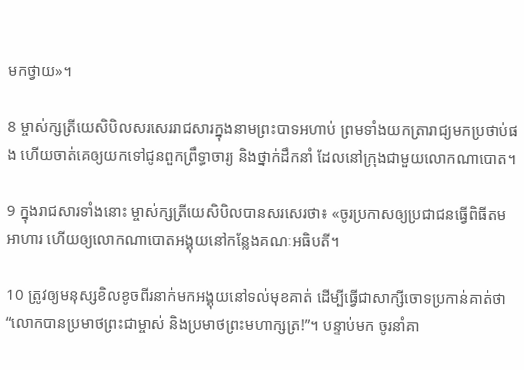មកថ្វាយ»។

8 ម្ចាស់ក្សត្រីយេសិ‌បិលសរសេររាជ‌សារក្នុងនាមព្រះ‌បាទអហាប់ ព្រមទាំងយកត្រារាជ្យមកប្រថាប់ផង ហើយចាត់គេឲ្យយកទៅជូនពួកព្រឹទ្ធា‌ចារ្យ និងថ្នាក់ដឹកនាំ ដែលនៅក្រុងជាមួយលោកណា‌បោត។

9 ក្នុងរាជ‌សារទាំងនោះ ម្ចាស់ក្សត្រីយេសិ‌បិលបានសរសេរថា៖ «ចូរប្រកាសឲ្យប្រជា‌ជនធ្វើពិធីតមអាហារ ហើយឲ្យលោកណា‌បោតអង្គុយនៅកន្លែងគណៈអធិបតី។

10 ត្រូវឲ្យមនុស្សខិល‌ខូចពីរនាក់មកអង្គុយនៅទល់មុខគាត់ ដើម្បីធ្វើជាសាក្សីចោទប្រកាន់គាត់ថា“លោកបានប្រមាថព្រះ‌ជាម្ចាស់ និងប្រមាថព្រះ‌មហា‌ក្សត្រ!”។ បន្ទាប់មក ចូរនាំគា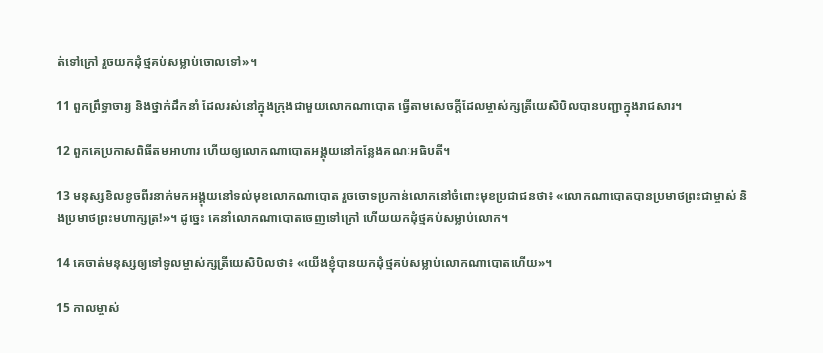ត់ទៅក្រៅ រួចយកដុំថ្មគប់សម្លាប់ចោលទៅ»។

11 ពួកព្រឹទ្ធា‌ចារ្យ និងថ្នាក់ដឹកនាំ ដែលរស់នៅក្នុងក្រុងជាមួយលោកណា‌បោត ធ្វើតាមសេចក្ដីដែលម្ចាស់ក្សត្រីយេសិ‌បិលបានបញ្ជាក្នុងរាជ‌សារ។

12 ពួកគេប្រកាសពិធីតមអាហារ ហើយឲ្យលោកណា‌បោតអង្គុយនៅកន្លែងគណៈ‌អធិ‌បតី។

13 មនុស្សខិល‌ខូចពីរនាក់មកអង្គុយនៅទល់មុខលោកណា‌បោត រួចចោទប្រកាន់លោកនៅចំពោះមុខប្រជា‌ជនថា៖ «លោកណា‌បោតបានប្រមាថព្រះ‌ជាម្ចាស់ និងប្រមាថព្រះ‌មហា‌ក្សត្រ!»។ ដូច្នេះ គេនាំលោកណា‌បោតចេញទៅក្រៅ ហើយយកដុំថ្មគប់សម្លាប់លោក។

14 គេចាត់មនុស្សឲ្យទៅទូលម្ចាស់ក្សត្រីយេសិ‌បិលថា៖ «យើងខ្ញុំបានយកដុំថ្មគប់សម្លាប់លោកណា‌បោតហើយ»។

15 កាលម្ចាស់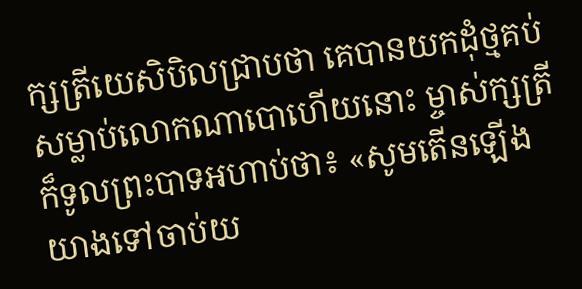ក្សត្រីយេសិ‌បិលជ្រាបថា គេបានយកដុំថ្មគប់សម្លាប់លោកណា‌បោហើយនោះ ម្ចាស់ក្សត្រីក៏ទូលព្រះ‌បាទអហាប់ថា៖ «សូមតើនឡើងយាងទៅចាប់យ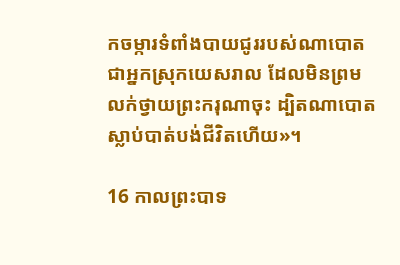កចម្ការទំពាំង‌បាយជូររបស់ណា‌បោត ជាអ្នកស្រុកយេសរាល ដែលមិនព្រមលក់ថ្វាយព្រះ‌ករុណាចុះ ដ្បិតណា‌បោតស្លាប់បាត់បង់ជីវិតហើយ»។

16 កាលព្រះ‌បាទ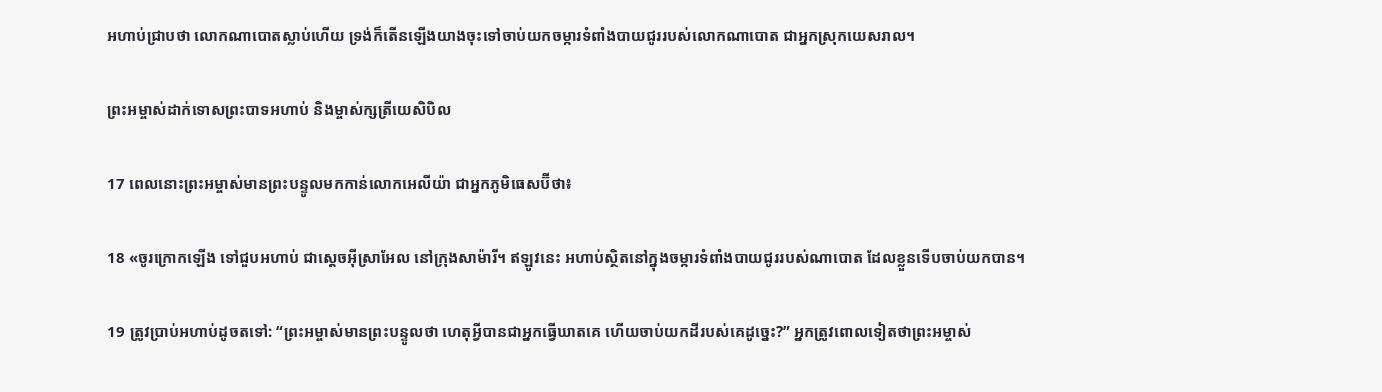អហាប់ជ្រាបថា លោកណា‌បោតស្លាប់ហើយ ទ្រង់ក៏តើនឡើងយាងចុះទៅចាប់យកចម្ការទំពាំង‌បាយជូររបស់លោកណា‌បោត ជាអ្នកស្រុកយេសរាល។

ព្រះ‌អម្ចាស់ដាក់ទោសព្រះ‌បាទអហាប់ និងម្ចាស់ក្សត្រីយេសិ‌បិល

17 ពេលនោះព្រះ‌អម្ចាស់មានព្រះ‌បន្ទូលមកកាន់លោកអេលីយ៉ា ជាអ្នកភូមិធេស‌ប៊ី‌ថា៖

18 «ចូរក្រោកឡើង ទៅជួបអហាប់ ជាស្ដេចអ៊ីស្រា‌អែល នៅក្រុងសាម៉ារី។ ឥឡូវនេះ អហាប់ស្ថិតនៅក្នុងចម្ការទំពាំង‌បាយជូររបស់ណា‌បោត ដែលខ្លួនទើបចាប់យកបាន។

19 ត្រូវប្រាប់អហាប់ដូចតទៅ: “ព្រះ‌អម្ចាស់មានព្រះ‌បន្ទូលថា ហេតុអ្វីបានជាអ្នកធ្វើឃាតគេ ហើយចាប់យកដីរបស់គេដូច្នេះ?” អ្នកត្រូវពោលទៀតថាព្រះ‌អម្ចាស់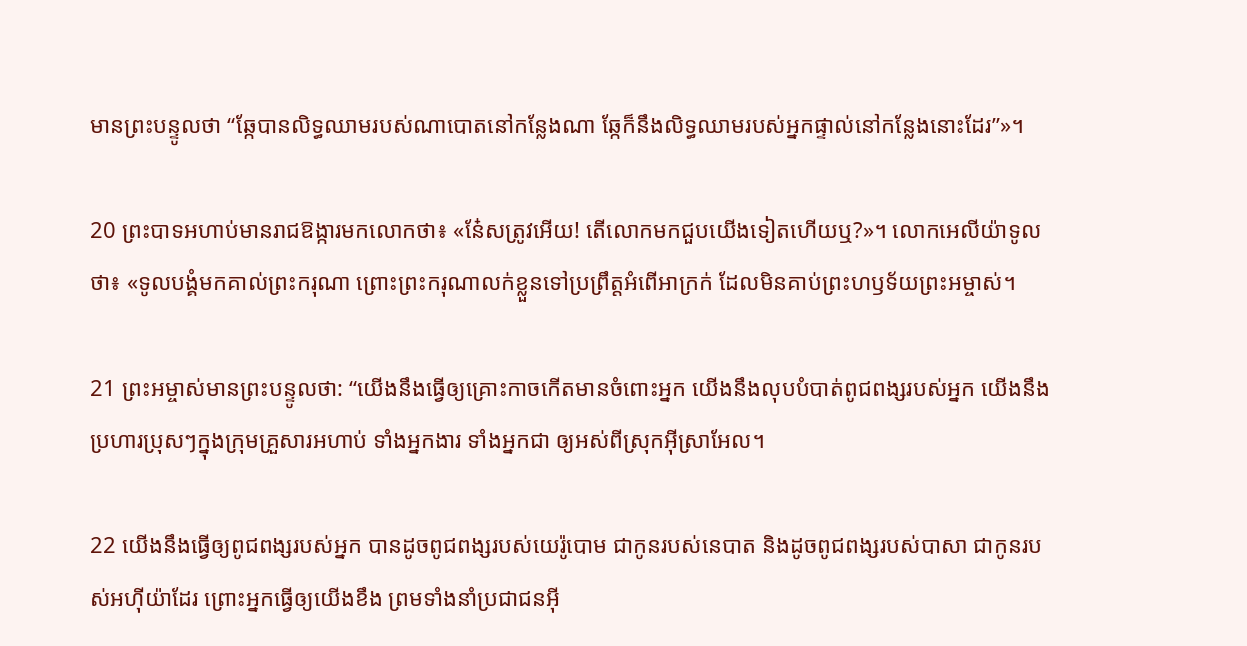មានព្រះ‌បន្ទូលថា “ឆ្កែបានលិទ្ធឈាមរបស់ណា‌បោតនៅកន្លែងណា ឆ្កែក៏នឹងលិទ្ធឈាមរបស់អ្នកផ្ទាល់នៅកន្លែងនោះដែរ”»។

20 ព្រះ‌បាទអហាប់មានរាជ‌ឱង្ការមកលោកថា៖ «នែ៎សត្រូវអើយ! តើលោកមកជួបយើងទៀតហើយឬ?»។ លោកអេលីយ៉ាទូលថា៖ «ទូលបង្គំមកគាល់ព្រះ‌ករុណា ព្រោះព្រះ‌ករុណាលក់ខ្លួនទៅប្រព្រឹត្តអំពើអាក្រក់ ដែលមិនគាប់ព្រះ‌ហឫទ័យព្រះ‌អម្ចាស់។

21 ព្រះ‌អម្ចាស់មានព្រះ‌បន្ទូលថា: “យើងនឹងធ្វើឲ្យគ្រោះកាចកើតមានចំពោះអ្នក យើងនឹងលុបបំបាត់ពូជ‌ពង្សរបស់អ្នក យើងនឹងប្រហារប្រុសៗក្នុងក្រុមគ្រួសារអហាប់ ទាំងអ្នកងារ ទាំងអ្នកជា ឲ្យអស់ពីស្រុកអ៊ីស្រា‌អែល។

22 យើងនឹងធ្វើឲ្យពូជ‌ពង្សរបស់អ្នក បានដូចពូជ‌ពង្សរបស់យេរ៉ូ‌បោម ជាកូនរបស់នេបាត និងដូចពូជ‌ពង្សរបស់បាសា ជាកូនរបស់អហ៊ី‌យ៉ាដែរ ព្រោះអ្នកធ្វើឲ្យយើងខឹង ព្រមទាំងនាំប្រជា‌ជនអ៊ី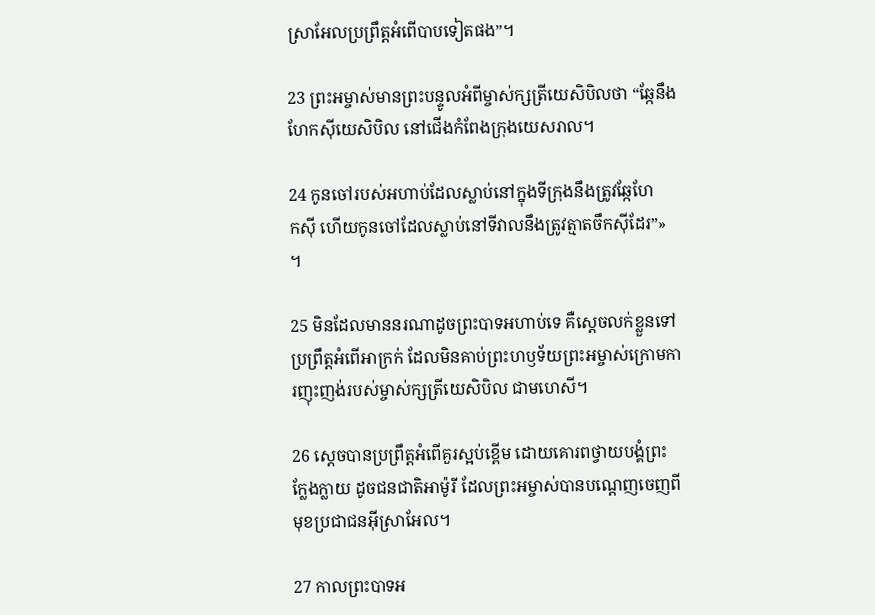ស្រា‌អែលប្រព្រឹត្តអំពើបាបទៀតផង”។

23 ព្រះ‌អម្ចាស់មានព្រះ‌បន្ទូលអំពីម្ចាស់ក្សត្រីយេសិ‌បិលថា “ឆ្កែនឹងហែកស៊ីយេសិ‌បិល នៅជើងកំពែងក្រុងយេសរាល។

24 កូនចៅរបស់អហាប់ដែលស្លាប់នៅក្នុងទីក្រុងនឹងត្រូវឆ្កែហែក‌ស៊ី ហើយកូនចៅដែលស្លាប់នៅទីវាលនឹងត្រូវត្មាតចឹកស៊ីដែរ”» ។

25 មិនដែលមាននរណាដូចព្រះ‌បាទអហាប់ទេ គឺស្ដេចលក់ខ្លួនទៅប្រព្រឹត្តអំពើអាក្រក់ ដែលមិនគាប់ព្រះ‌ហឫទ័យព្រះ‌អម្ចាស់ក្រោមការញុះ‌ញង់របស់ម្ចាស់ក្សត្រីយេសិ‌បិល ជាមហេសី។

26 ស្ដេចបានប្រព្រឹត្តអំពើគួរស្អប់ខ្ពើម ដោយគោរពថ្វាយ‌បង្គំព្រះក្លែង‌ក្លាយ ដូចជន‌ជាតិអាម៉ូរី ដែលព្រះ‌អម្ចាស់បានបណ្ដេញចេញពីមុខប្រជា‌ជនអ៊ីស្រា‌អែល។

27 កាលព្រះ‌បាទអ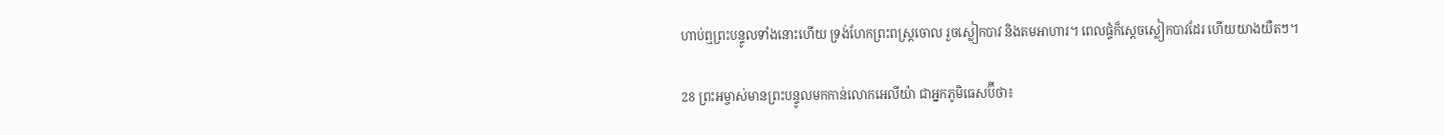ហាប់ឮព្រះ‌បន្ទូលទាំងនោះហើយ ទ្រង់ហែកព្រះ‌ពស្ដ្រចោល រួចស្លៀកបាវ និងតមអាហារ។ ពេលផ្ទំក៏ស្ដេចស្លៀកបាវដែរ ហើយយាងយឺតៗ។

28 ព្រះ‌អម្ចាស់មានព្រះ‌បន្ទូលមកកាន់លោកអេលីយ៉ា ជាអ្នកភូមិធេស‌ប៊ី‌ថា៖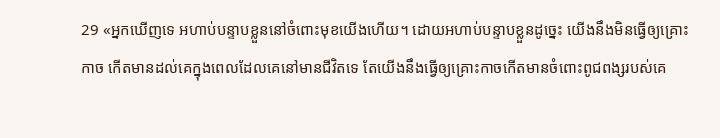29 «អ្នកឃើញទេ អហាប់បន្ទាបខ្លួននៅចំពោះមុខយើងហើយ។ ដោយអហាប់បន្ទាបខ្លួនដូច្នេះ យើងនឹងមិនធ្វើឲ្យគ្រោះកាច កើតមានដល់គេក្នុងពេលដែលគេនៅមានជីវិតទេ តែយើងនឹងធ្វើឲ្យគ្រោះកាចកើតមានចំពោះពូជ‌ពង្សរបស់គេ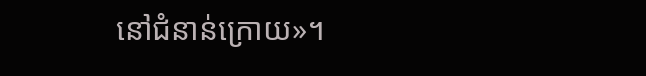នៅជំនាន់ក្រោយ»។